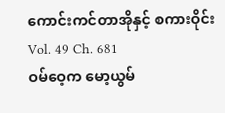ကောင်းကင်တာအိုနှင့် စကားဝိုင်း
Vol. 49 Ch. 681
ဝမ်ဝေ့က မော့ယွမ်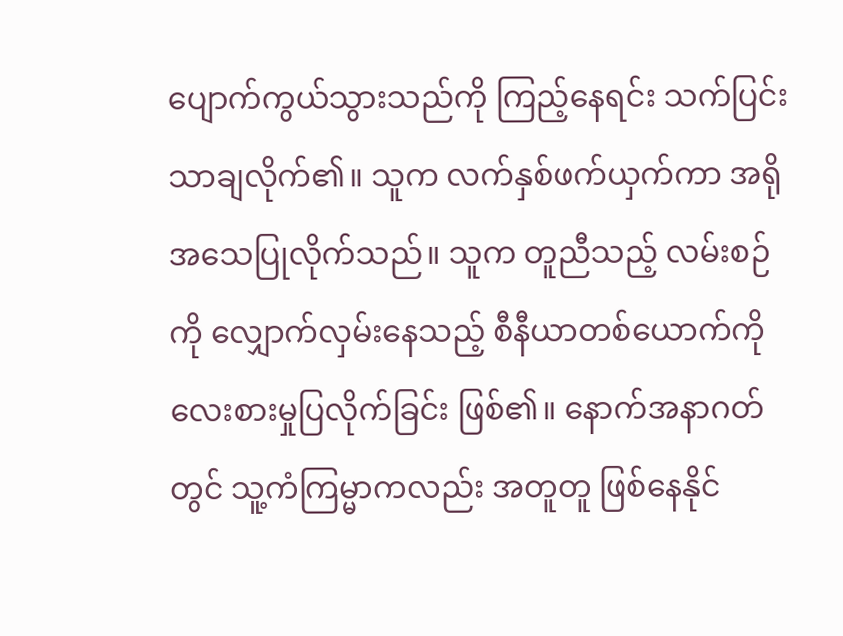ပျောက်ကွယ်သွားသည်ကို ကြည့်နေရင်း သက်ပြင်းသာချလိုက်၏။ သူက လက်နှစ်ဖက်ယှက်ကာ အရိုအသေပြုလိုက်သည်။ သူက တူညီသည့် လမ်းစဉ်ကို လျှောက်လှမ်းနေသည့် စီနီယာတစ်ယောက်ကို လေးစားမှုပြလိုက်ခြင်း ဖြစ်၏။ နောက်အနာဂတ်တွင် သူ့ကံကြမ္မာကလည်း အတူတူ ဖြစ်နေနိုင်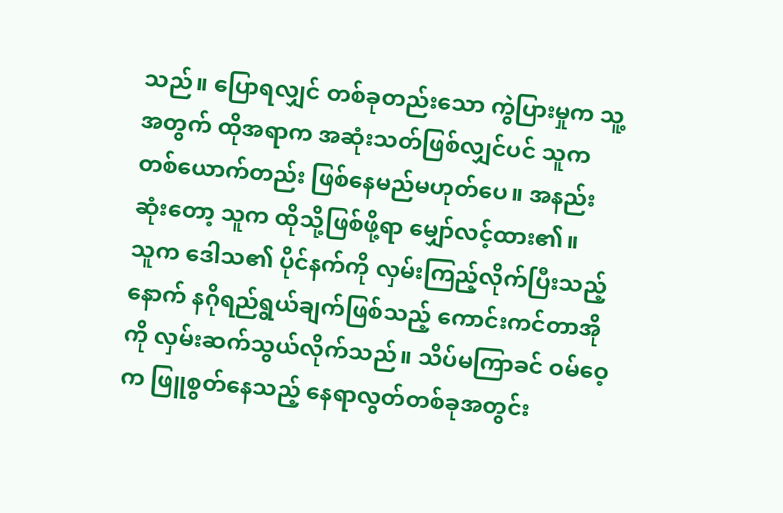သည်။ ပြောရလျှင် တစ်ခုတည်းသော ကွဲပြားမှုက သူ့အတွက် ထိုအရာက အဆုံးသတ်ဖြစ်လျှင်ပင် သူက တစ်ယောက်တည်း ဖြစ်နေမည်မဟုတ်ပေ။ အနည်းဆုံးတော့ သူက ထိုသို့ဖြစ်ဖို့ရာ မျှော်လင့်ထား၏။
သူက ဒေါသ၏ ပိုင်နက်ကို လှမ်းကြည့်လိုက်ပြီးသည့်နောက် နဂိုရည်ရွယ်ချက်ဖြစ်သည့် ကောင်းကင်တာအိုကို လှမ်းဆက်သွယ်လိုက်သည်။ သိပ်မကြာခင် ဝမ်ဝေ့က ဖြူစွတ်နေသည့် နေရာလွတ်တစ်ခုအတွင်း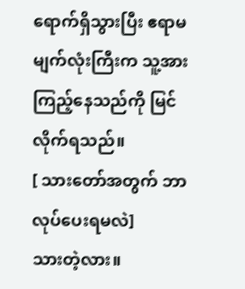ရောက်ရှိသွားပြီး ဧရာမမျက်လုံးကြီးက သူ့အား ကြည့်နေသည်ကို မြင်လိုက်ရသည်။
[ သားတော်အတွက် ဘာလုပ်ပေးရမလဲ]
သားတဲ့လား။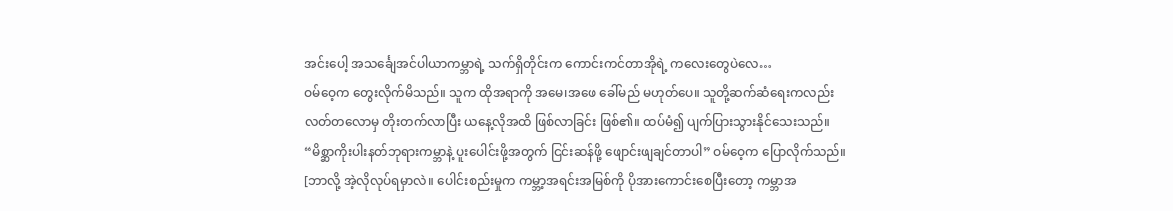အင်းပေါ့ အသင်္ချေအင်ပါယာကမ္ဘာရဲ့ သက်ရှိတိုင်းက ကောင်းကင်တာအိုရဲ့ ကလေးတွေပဲလေ…
ဝမ်ဝေ့က တွေးလိုက်မိသည်။ သူက ထိုအရာကို အမေ၊အဖေ ခေါ်မည် မဟုတ်ပေ။ သူတို့ဆက်ဆံရေးကလည်း လတ်တလောမှ တိုးတက်လာပြီး ယနေ့လိုအထိ ဖြစ်လာခြင်း ဖြစ်၏။ ထပ်မံ၍ ပျက်ပြားသွားနိုင်သေးသည်။
“မိစ္ဆာကိုးပါးနတ်ဘုရားကမ္ဘာနဲ့ ပူးပေါင်းဖို့အတွက် ငြင်းဆန်ဖို့ ဖျောင်းဖျချင်တာပါ” ဝမ်ဝေ့က ပြောလိုက်သည်။
[ဘာလို့ အဲ့လိုလုပ်ရမှာလဲ။ ပေါင်းစည်းမှုက ကမ္ဘာ့အရင်းအမြစ်ကို ပိုအားကောင်းစေပြီးတော့ ကမ္ဘာအ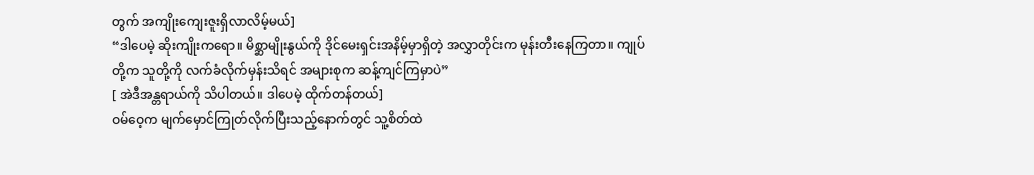တွက် အကျိုးကျေးဇူးရှိလာလိမ့်မယ်]
“ဒါပေမဲ့ ဆိုးကျိုးကရော။ မိစ္ဆာမျိုးနွယ်ကို ဒိုင်မေးရှင်းအနိမ့်မှာရှိတဲ့ အလွှာတိုင်းက မုန်းတီးနေကြတာ။ ကျုပ်တို့က သူတို့ကို လက်ခံလိုက်မှန်းသိရင် အများစုက ဆန့်ကျင်ကြမှာပဲ”
[ အဲဒီအန္တရာယ်ကို သိပါတယ်။ ဒါပေမဲ့ ထိုက်တန်တယ်]
ဝမ်ဝေ့က မျက်မှောင်ကြုတ်လိုက်ပြီးသည့်နောက်တွင် သူ့စိတ်ထဲ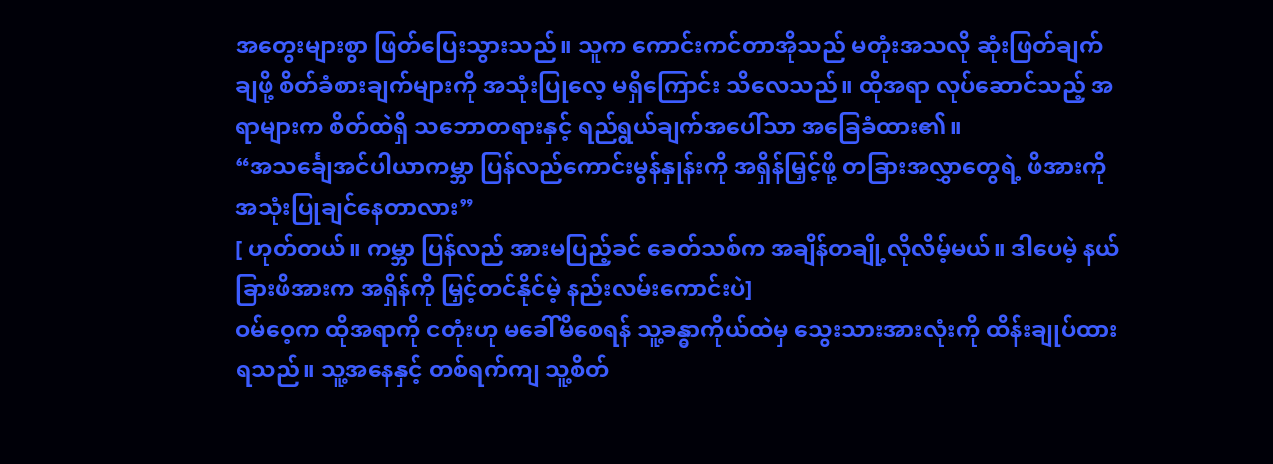အတွေးများစွာ ဖြတ်ပြေးသွားသည်။ သူက ကောင်းကင်တာအိုသည် မတုံးအသလို ဆုံးဖြတ်ချက်ချဖို့ စိတ်ခံစားချက်များကို အသုံးပြုလေ့ မရှိကြောင်း သိလေသည်။ ထိုအရာ လုပ်ဆောင်သည့် အရာများက စိတ်ထဲရှိ သဘောတရားနှင့် ရည်ရွယ်ချက်အပေါ်သာ အခြေခံထား၏။
“အသင်္ချေအင်ပါယာကမ္ဘာ ပြန်လည်ကောင်းမွန်နှုန်းကို အရှိန်မြှင့်ဖို့ တခြားအလွှာတွေရဲ့ ဖိအားကို အသုံးပြုချင်နေတာလား”
[ ဟုတ်တယ်။ ကမ္ဘာ ပြန်လည် အားမပြည့်ခင် ခေတ်သစ်က အချိန်တချို့လိုလိမ့်မယ်။ ဒါပေမဲ့ နယ်ခြားဖိအားက အရှိန်ကို မြှင့်တင်နိုင်မဲ့ နည်းလမ်းကောင်းပဲ]
ဝမ်ဝေ့က ထိုအရာကို ငတုံးဟု မခေါ်မိစေရန် သူ့ခန္ဓာကိုယ်ထဲမှ သွေးသားအားလုံးကို ထိန်းချုပ်ထားရသည်။ သူ့အနေနှင့် တစ်ရက်ကျ သူ့စိတ်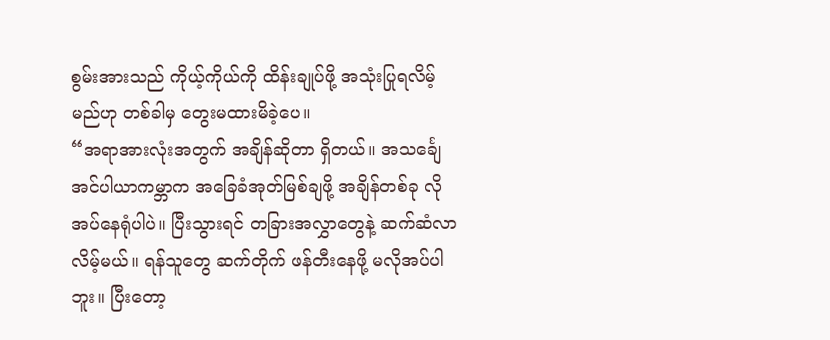စွမ်းအားသည် ကိုယ့်ကိုယ်ကို ထိန်းချုပ်ဖို့ အသုံးပြုရလိမ့်မည်ဟု တစ်ခါမှ တွေးမထားမိခဲ့ပေ။
“အရာအားလုံးအတွက် အချိန်ဆိုတာ ရှိတယ်။ အသင်္ချေအင်ပါယာကမ္ဘာက အခြေခံအုတ်မြစ်ချဖို့ အချိန်တစ်ခု လိုအပ်နေရုံပါပဲ။ ပြီးသွားရင် တခြားအလွှာတွေနဲ့ ဆက်ဆံလာလိမ့်မယ်။ ရန်သူတွေ ဆက်တိုက် ဖန်တီးနေဖို့ မလိုအပ်ပါဘူး။ ပြီးတော့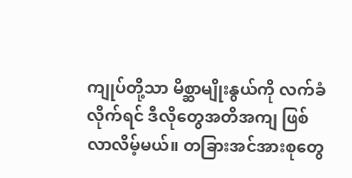ကျုပ်တို့သာ မိစ္ဆာမျိုးနွယ်ကို လက်ခံလိုက်ရင် ဒီလိုတွေအတိအကျ ဖြစ်လာလိမ့်မယ်။ တခြားအင်အားစုတွေ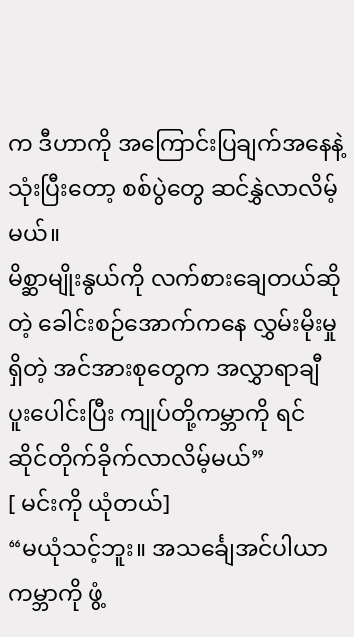က ဒီဟာကို အကြောင်းပြချက်အနေနဲ့ သုံးပြီးတော့ စစ်ပွဲတွေ ဆင်နွှဲလာလိမ့်မယ်။
မိစ္ဆာမျိုးနွယ်ကို လက်စားချေတယ်ဆိုတဲ့ ခေါင်းစဉ်အောက်ကနေ လွှမ်းမိုးမှုရှိတဲ့ အင်အားစုတွေက အလွှာရာချီ ပူးပေါင်းပြီး ကျုပ်တို့ကမ္ဘာကို ရင်ဆိုင်တိုက်ခိုက်လာလိမ့်မယ်”
[ မင်းကို ယုံတယ်]
“မယုံသင့်ဘူး။ အသင်္ချေအင်ပါယာကမ္ဘာကို ဖွံ့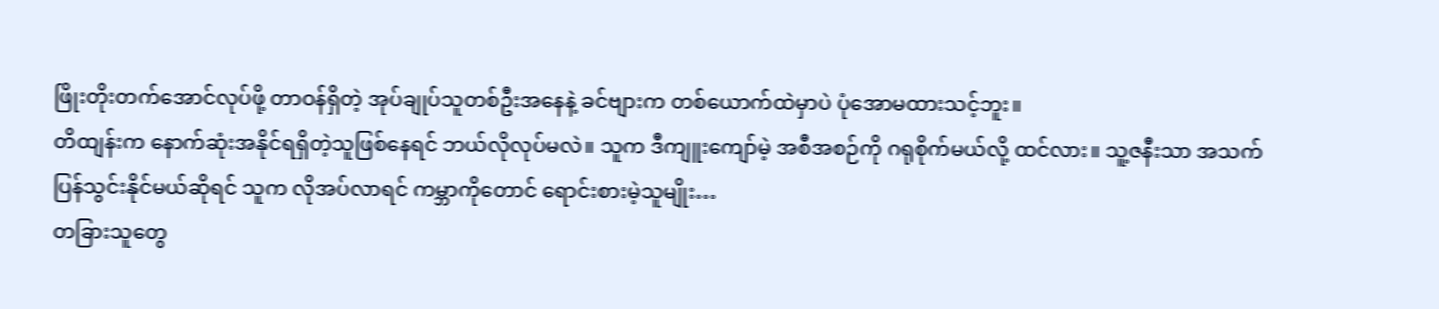ဖြိုးတိုးတက်အောင်လုပ်ဖို့ တာဝန်ရှိတဲ့ အုပ်ချုပ်သူတစ်ဦးအနေနဲ့ ခင်ဗျားက တစ်ယောက်ထဲမှာပဲ ပုံအောမထားသင့်ဘူး။
တိထျန်းက နောက်ဆုံးအနိုင်ရရှိတဲ့သူဖြစ်နေရင် ဘယ်လိုလုပ်မလဲ။ သူက ဒီကျူးကျော်မဲ့ အစီအစဉ်ကို ဂရုစိုက်မယ်လို့ ထင်လား။ သူ့ဇနီးသာ အသက်ပြန်သွင်းနိုင်မယ်ဆိုရင် သူက လိုအပ်လာရင် ကမ္ဘာကိုတောင် ရောင်းစားမဲ့သူမျိုး…
တခြားသူတွေ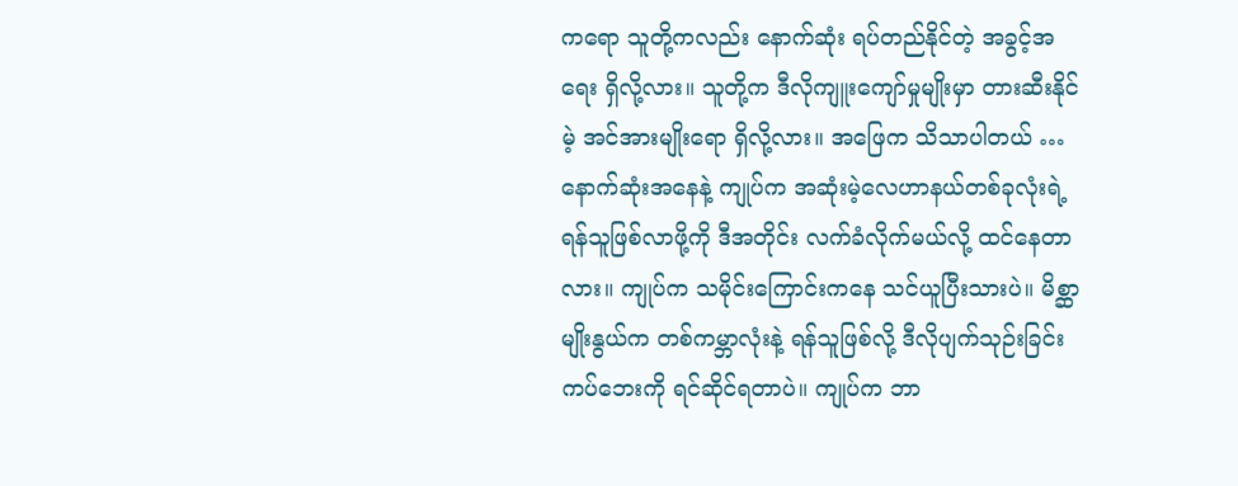ကရော သူတို့ကလည်း နောက်ဆုံး ရပ်တည်နိုင်တဲ့ အခွင့်အရေး ရှိလို့လား။ သူတို့က ဒီလိုကျူးကျော်မှုမျိုးမှာ တားဆီးနိုင်မဲ့ အင်အားမျိုးရော ရှိလို့လား။ အဖြေက သိသာပါတယ် …
နောက်ဆုံးအနေနဲ့ ကျုပ်က အဆုံးမဲ့လေဟာနယ်တစ်ခုလုံးရဲ့ ရန်သူဖြစ်လာဖို့ကို ဒီအတိုင်း လက်ခံလိုက်မယ်လို့ ထင်နေတာလား။ ကျုပ်က သမိုင်းကြောင်းကနေ သင်ယူပြီးသားပဲ။ မိစ္ဆာမျိုးနွယ်က တစ်ကမ္ဘာလုံးနဲ့ ရန်သူဖြစ်လို့ ဒီလိုပျက်သုဉ်းခြင်း ကပ်ဘေးကို ရင်ဆိုင်ရတာပဲ။ ကျုပ်က ဘာ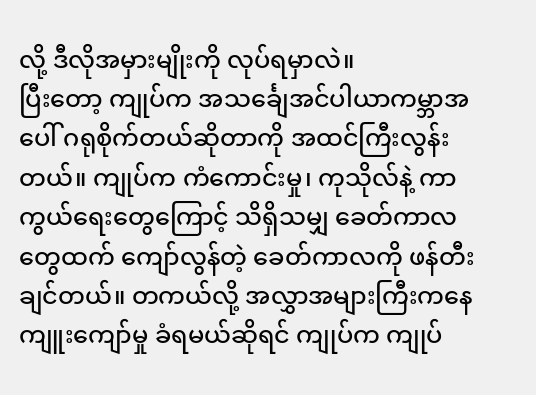လို့ ဒီလိုအမှားမျိုးကို လုပ်ရမှာလဲ။
ပြီးတော့ ကျုပ်က အသင်္ချေအင်ပါယာကမ္ဘာအပေါ် ဂရုစိုက်တယ်ဆိုတာကို အထင်ကြီးလွန်းတယ်။ ကျုပ်က ကံကောင်းမှု၊ ကုသိုလ်နဲ့ ကာကွယ်ရေးတွေကြောင့် သိရှိသမျှ ခေတ်ကာလတွေထက် ကျော်လွန်တဲ့ ခေတ်ကာလကို ဖန်တီးချင်တယ်။ တကယ်လို့ အလွှာအများကြီးကနေ ကျူးကျော်မှု ခံရမယ်ဆိုရင် ကျုပ်က ကျုပ်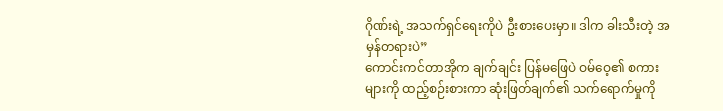ဂိုဏ်းရဲ့ အသက်ရှင်ရေးကိုပဲ ဦးစားပေးမှာ။ ဒါက ခါးသီးတဲ့ အမှန်တရားပဲ”
ကောင်းကင်တာအိုက ချက်ချင်း ပြန်မဖြေပဲ ဝမ်ဝေ့၏ စကားများကို ထည့်စဉ်းစားကာ ဆုံးဖြတ်ချက်၏ သက်ရောက်မှုကို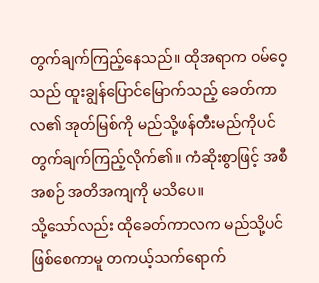တွက်ချက်ကြည့်နေသည်။ ထိုအရာက ဝမ်ဝေ့သည် ထူးချွန်ပြောင်မြောက်သည့် ခေတ်ကာလ၏ အုတ်မြစ်ကို မည်သို့ဖန်တီးမည်ကိုပင် တွက်ချက်ကြည့်လိုက်၏။ ကံဆိုးစွာဖြင့် အစီအစဉ် အတိအကျကို မသိပေ။
သို့သော်လည်း ထိုခေတ်ကာလက မည်သို့ပင်ဖြစ်စေကာမူ တကယ့်သက်ရောက်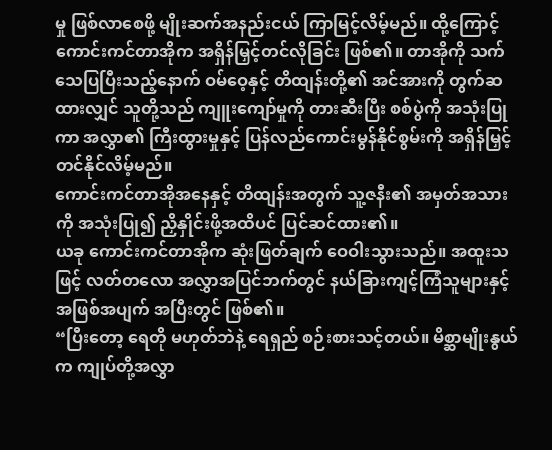မှု ဖြစ်လာစေဖို့ မျိုးဆက်အနည်းငယ် ကြာမြင့်လိမ့်မည်။ ထို့ကြောင့် ကောင်းကင်တာအိုက အရှိန်မြှင့်တင်လိုခြင်း ဖြစ်၏။ တာအိုကို သက်သေပြပြီးသည့်နောက် ဝမ်ဝေ့နှင့် တိထျန်းတို့၏ အင်အားကို တွက်ဆထားလျှင် သူတို့သည် ကျူးကျော်မှုကို တားဆီးပြီး စစ်ပွဲကို အသုံးပြုကာ အလွှာ၏ ကြီးထွားမှုနှင့် ပြန်လည်ကောင်းမွန်နိုင်စွမ်းကို အရှိန်မြှင့်တင်နိုင်လိမ့်မည်။
ကောင်းကင်တာအိုအနေနှင့် တိထျန်းအတွက် သူ့ဇနီး၏ အမှတ်အသားကို အသုံးပြု၍ ညှိနှိုင်းဖို့အထိပင် ပြင်ဆင်ထား၏။
ယခု ကောင်းကင်တာအိုက ဆုံးဖြတ်ချက် ဝေဝါးသွားသည်။ အထူးသဖြင့် လတ်တလော အလွှာအပြင်ဘက်တွင် နယ်ခြားကျင့်ကြံသူများနှင့် အဖြစ်အပျက် အပြီးတွင် ဖြစ်၏။
“ပြီးတော့ ရေတို မဟုတ်ဘဲနဲ့ ရေရှည် စဉ်းစားသင့်တယ်။ မိစ္ဆာမျိုးနွယ်က ကျုပ်တို့အလွှာ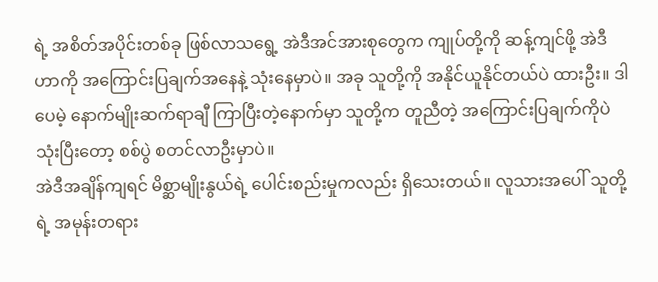ရဲ့ အစိတ်အပိုင်းတစ်ခု ဖြစ်လာသရွေ့ အဲဒီအင်အားစုတွေက ကျုပ်တို့ကို ဆန့်ကျင်ဖို့ အဲဒီဟာကို အကြောင်းပြချက်အနေနဲ့ သုံးနေမှာပဲ။ အခု သူတို့ကို အနိုင်ယူနိုင်တယ်ပဲ ထားဦး။ ဒါပေမဲ့ နောက်မျိုးဆက်ရာချီ ကြာပြီးတဲ့နောက်မှာ သူတို့က တူညီတဲ့ အကြောင်းပြချက်ကိုပဲ သုံးပြီးတော့ စစ်ပွဲ စတင်လာဦးမှာပဲ။
အဲဒီအချိန်ကျရင် မိစ္ဆာမျိုးနွယ်ရဲ့ ပေါင်းစည်းမှုကလည်း ရှိသေးတယ်။ လူသားအပေါ် သူတို့ရဲ့ အမုန်းတရား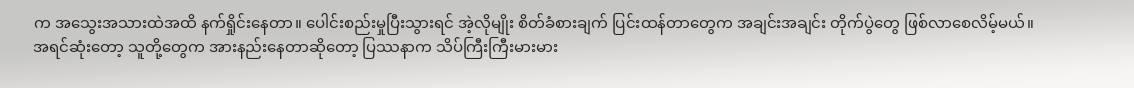က အသွေးအသားထဲအထိ နက်ရှိုင်းနေတာ။ ပေါင်းစည်းမှုပြီးသွားရင် အဲ့လိုမျိုး စိတ်ခံစားချက် ပြင်းထန်တာတွေက အချင်းအချင်း တိုက်ပွဲတွေ ဖြစ်လာစေလိမ့်မယ်။
အရင်ဆုံးတော့ သူတို့တွေက အားနည်းနေတာဆိုတော့ ပြဿနာက သိပ်ကြီးကြီးမားမား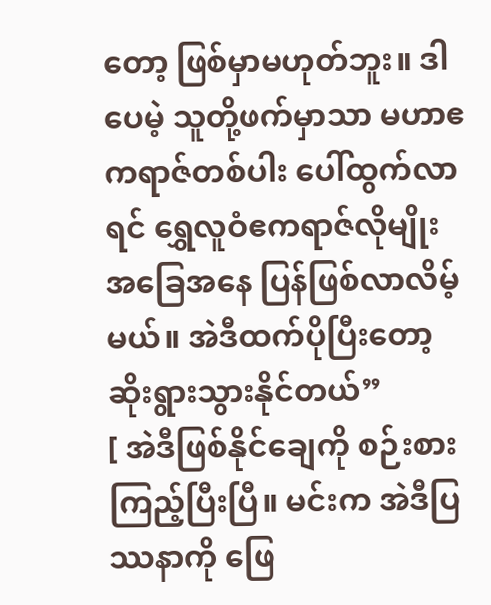တော့ ဖြစ်မှာမဟုတ်ဘူး။ ဒါပေမဲ့ သူတို့ဖက်မှာသာ မဟာဧကရာဇ်တစ်ပါး ပေါ်ထွက်လာရင် ရွှေလူဝံဧကရာဇ်လိုမျိုး အခြေအနေ ပြန်ဖြစ်လာလိမ့်မယ်။ အဲဒီထက်ပိုပြီးတော့ ဆိုးရွားသွားနိုင်တယ်”
[ အဲဒီဖြစ်နိုင်ချေကို စဉ်းစားကြည့်ပြီးပြီ။ မင်းက အဲဒီပြဿနာကို ဖြေ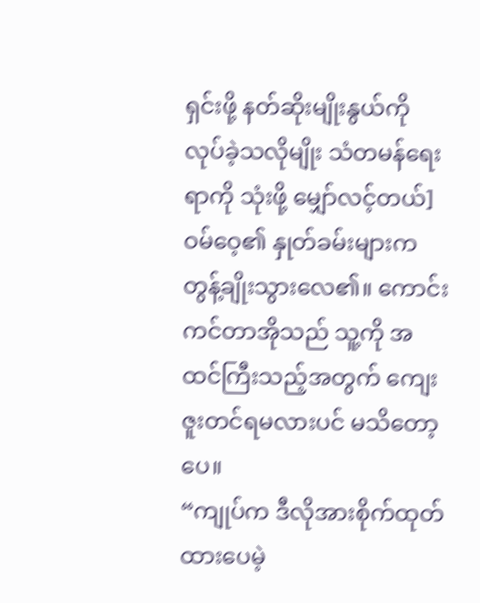ရှင်းဖို့ နတ်ဆိုးမျိုးနွယ်ကို လုပ်ခဲ့သလိုမျိုး သံတမန်ရေးရာကို သုံးဖို့ မျှော်လင့်တယ်]
ဝမ်ဝေ့၏ နှုတ်ခမ်းများက တွန့်ချိုးသွားလေ၏။ ကောင်းကင်တာအိုသည် သူ့ကို အထင်ကြီးသည့်အတွက် ကျေးဇူးတင်ရမလားပင် မသိတော့ပေ။
“ကျုပ်က ဒီလိုအားစိုက်ထုတ်ထားပေမဲ့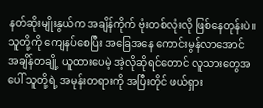နတ်ဆိုးမျိုးနွယ်က အချိန်ကိုက် ဗုံးတစ်လုံးလို ဖြစ်နေတုန်းပဲ။ သူတို့ကို ကျေနပ်စေပြီး အခြေအနေ ကောင်းမွန်လာအောင် အချိန်တချို့ ယူထားပေမဲ့ အဲ့လိုဆိုရင်တောင် လူသားတွေအပေါ် သူတို့ရဲ့ အမုန်းတရားကို အပြီးတိုင် ဖယ်ရှား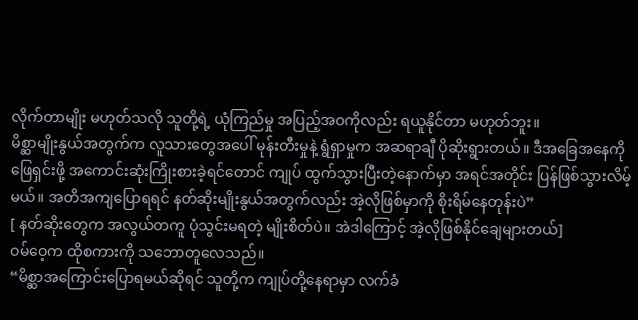လိုက်တာမျိုး မဟုတ်သလို သူတို့ရဲ့ ယုံကြည်မှု အပြည့်အဝကိုလည်း ရယူနိုင်တာ မဟုတ်ဘူး။
မိစ္ဆာမျိုးနွယ်အတွက်က လူသားတွေအပေါ် မုန်းတီးမှုနဲ့ ရွံရှာမှုက အဆရာချီ ပိုဆိုးရွားတယ်။ ဒီအခြေအနေကို ဖြေရှင်းဖို့ အကောင်းဆုံးကြိုးစားခဲ့ရင်တောင် ကျုပ် ထွက်သွားပြီးတဲ့နောက်မှာ အရင်အတိုင်း ပြန်ဖြစ်သွားလိမ့်မယ်။ အတိအကျပြောရရင် နတ်ဆိုးမျိုးနွယ်အတွက်လည်း အဲ့လိုဖြစ်မှာကို စိုးရိမ်နေတုန်းပဲ”
[ နတ်ဆိုးတွေက အလွယ်တကူ ပုံသွင်းမရတဲ့ မျိုးစိတ်ပဲ။ အဲဒါကြောင့် အဲ့လိုဖြစ်နိုင်ချေများတယ်]
ဝမ်ဝေ့က ထိုစကားကို သဘောတူလေသည်။
“မိစ္ဆာအကြောင်းပြောရမယ်ဆိုရင် သူတို့က ကျုပ်တို့နေရာမှာ လက်ခံ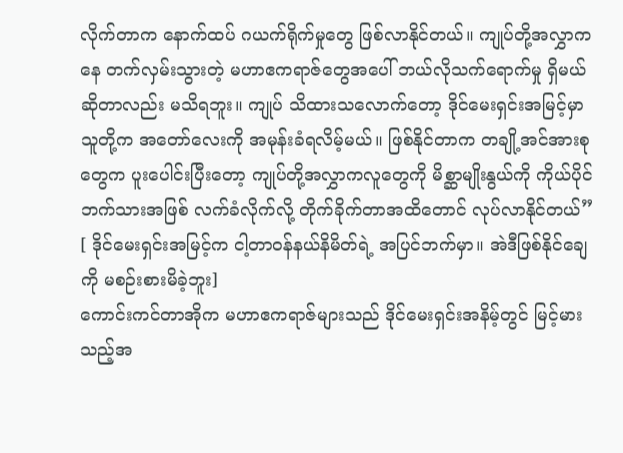လိုက်တာက နောက်ထပ် ဂယက်ရိုက်မှုတွေ ဖြစ်လာနိုင်တယ်။ ကျုပ်တို့အလွှာကနေ တက်လှမ်းသွားတဲ့ မဟာဧကရာဇ်တွေအပေါ် ဘယ်လိုသက်ရောက်မှု ရှိမယ်ဆိုတာလည်း မသိရဘူး။ ကျုပ် သိထားသလောက်တော့ ဒိုင်မေးရှင်းအမြင့်မှာ သူတို့က အတော်လေးကို အမုန်းခံရလိမ့်မယ်။ ဖြစ်နိုင်တာက တချို့အင်အားစုတွေက ပူးပေါင်းပြီးတော့ ကျုပ်တို့အလွှာကလူတွေကို မိစ္ဆာမျိုးနွယ်ကို ကိုယ်ပိုင်ဘက်သားအဖြစ် လက်ခံလိုက်လို့ တိုက်ခိုက်တာအထိတောင် လုပ်လာနိုင်တယ်”
[ ဒိုင်မေးရှင်းအမြင့်က ငါ့တာဝန်နယ်နိမိတ်ရဲ့ အပြင်ဘက်မှာ။ အဲဒီဖြစ်နိုင်ချေကို မစဉ်းစားမိခဲ့ဘူး]
ကောင်းကင်တာအိုက မဟာဧကရာဇ်များသည် ဒိုင်မေးရှင်းအနိမ့်တွင် မြင့်မားသည့်အ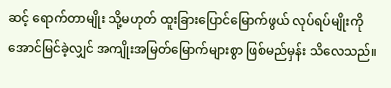ဆင့် ရောက်တာမျိုး သို့မဟုတ် ထူးခြားပြောင်မြောက်ဖွယ် လုပ်ရပ်မျိုးကို အောင်မြင်ခဲ့လျှင် အကျိုးအမြတ်မြောက်များစွာ ဖြစ်မည်မှန်း သိလေသည်။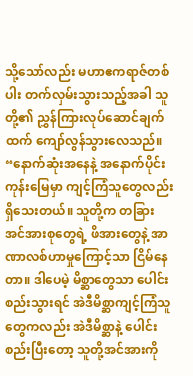သို့သော်လည်း မဟာဧကရာဇ်တစ်ပါး တက်လှမ်းသွားသည့်အခါ သူတို့၏ ညွှန်ကြားလုပ်ဆောင်ချက်ထက် ကျော်လွန်သွားလေသည်။
“နောက်ဆုံးအနေနဲ့ အနောက်ပိုင်းကုန်းမြေမှာ ကျင့်ကြံသူတွေလည်း ရှိသေးတယ်။ သူတို့က တခြားအင်အားစုတွေရဲ့ ဖိအားတွေနဲ့ အာဏာလစ်ဟာမှုကြောင့်သာ ငြိမ်နေတာ။ ဒါပေမဲ့ မိစ္ဆာတွေသာ ပေါင်းစည်းသွားရင် အဲဒီမိစ္ဆာကျင့်ကြံသူတွေကလည်း အဲဒီမိစ္ဆာနဲ့ ပေါင်းစည်းပြီးတော့ သူတို့အင်အားကို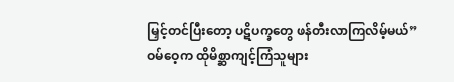မြှင့်တင်ပြီးတော့ ပဋိပက္ခတွေ ဖန်တီးလာကြလိမ့်မယ်”
ဝမ်ဝေ့က ထိုမိစ္ဆာကျင့်ကြံသူများ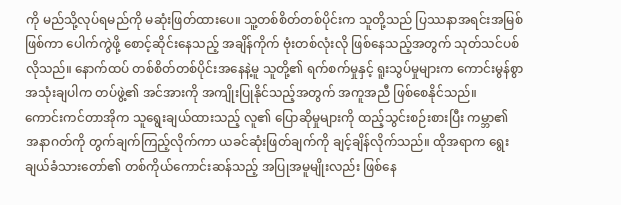ကို မည်သို့လုပ်ရမည်ကို မဆုံးဖြတ်ထားပေ။ သူ့တစ်စိတ်တစ်ပိုင်းက သူတို့သည် ပြဿနာအရင်းအမြစ်ဖြစ်ကာ ပေါက်ကွဲဖို့ စောင့်ဆိုင်းနေသည့် အချိန်ကိုက် ဗုံးတစ်လုံးလို ဖြစ်နေသည့်အတွက် သုတ်သင်ပစ်လိုသည်။ နောက်ထပ် တစ်စိတ်တစ်ပိုင်းအနေနဲ့မူ သူတို့၏ ရက်စက်မှုနှင့် ရူးသွပ်မှုများက ကောင်းမွန်စွာ အသုံးချပါက တပ်ဖွဲ့၏ အင်အားကို အကျိုးပြုနိုင်သည့်အတွက် အကူအညီ ဖြစ်စေနိုင်သည်။
ကောင်းကင်တာအိုက သူရွေးချယ်ထားသည့် လူ၏ ပြောဆိုမှုများကို ထည့်သွင်းစဉ်းစားပြီး ကမ္ဘာ၏ အနာဂတ်ကို တွက်ချက်ကြည့်လိုက်ကာ ယခင်ဆုံးဖြတ်ချက်ကို ချင့်ချိန်လိုက်သည်။ ထိုအရာက ရွေးချယ်ခံသားတော်၏ တစ်ကိုယ်ကောင်းဆန်သည့် အပြုအမူမျိုးလည်း ဖြစ်နေ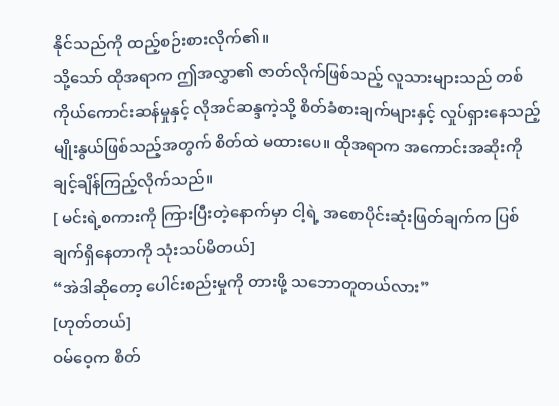နိုင်သည်ကို ထည့်စဉ်းစားလိုက်၏။
သို့သော် ထိုအရာက ဤအလွှာ၏ ဇာတ်လိုက်ဖြစ်သည့် လူသားများသည် တစ်ကိုယ်ကောင်းဆန်မှုနှင့် လိုအင်ဆန္ဒကဲ့သို့ စိတ်ခံစားချက်များနှင့် လှုပ်ရှားနေသည့် မျိုးနွယ်ဖြစ်သည့်အတွက် စိတ်ထဲ မထားပေ။ ထိုအရာက အကောင်းအဆိုးကို ချင့်ချိန်ကြည့်လိုက်သည်။
[ မင်းရဲ့စကားကို ကြားပြီးတဲ့နောက်မှာ ငါ့ရဲ့ အစောပိုင်းဆုံးဖြတ်ချက်က ပြစ်ချက်ရှိနေတာကို သုံးသပ်မိတယ်]
“အဲဒါဆိုတော့ ပေါင်းစည်းမှုကို တားဖို့ သဘောတူတယ်လား”
[ဟုတ်တယ်]
ဝမ်ဝေ့က စိတ်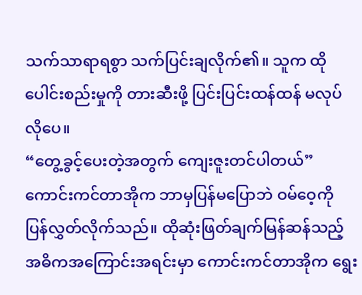သက်သာရာရစွာ သက်ပြင်းချလိုက်၏။ သူက ထိုပေါင်းစည်းမှုကို တားဆီးဖို့ ပြင်းပြင်းထန်ထန် မလုပ်လိုပေ။
“တွေ့ခွင့်ပေးတဲ့အတွက် ကျေးဇူးတင်ပါတယ်”
ကောင်းကင်တာအိုက ဘာမှပြန်မပြောဘဲ ဝမ်ဝေ့ကို ပြန်လွှတ်လိုက်သည်။ ထိုဆုံးဖြတ်ချက်မြန်ဆန်သည့် အဓိကအကြောင်းအရင်းမှာ ကောင်းကင်တာအိုက ရွေး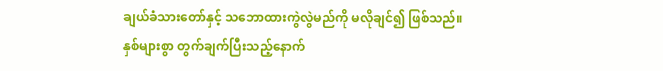ချယ်ခံသားတော်နှင့် သဘောထားကွဲလွဲမည်ကို မလိုချင်၍ ဖြစ်သည်။
နှစ်များစွာ တွက်ချက်ပြီးသည့်နောက်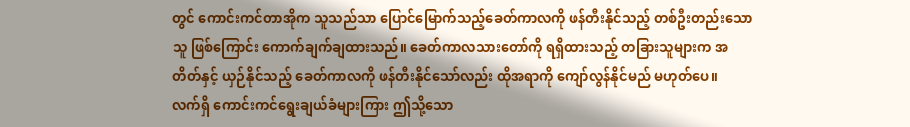တွင် ကောင်းကင်တာအိုက သူသည်သာ ပြောင်မြောက်သည့်ခေတ်ကာလကို ဖန်တီးနိုင်သည့် တစ်ဦးတည်းသောသူ ဖြစ်ကြောင်း ကောက်ချက်ချထားသည်။ ခေတ်ကာလသားတော်ကို ရရှိထားသည့် တခြားသူများက အတိတ်နှင့် ယှဉ်နိုင်သည့် ခေတ်ကာလကို ဖန်တီးနိုင်သော်လည်း ထိုအရာကို ကျော်လွန်နိုင်မည် မဟုတ်ပေ။
လက်ရှိ ကောင်းကင်ရွေးချယ်ခံများကြား ဤသို့သော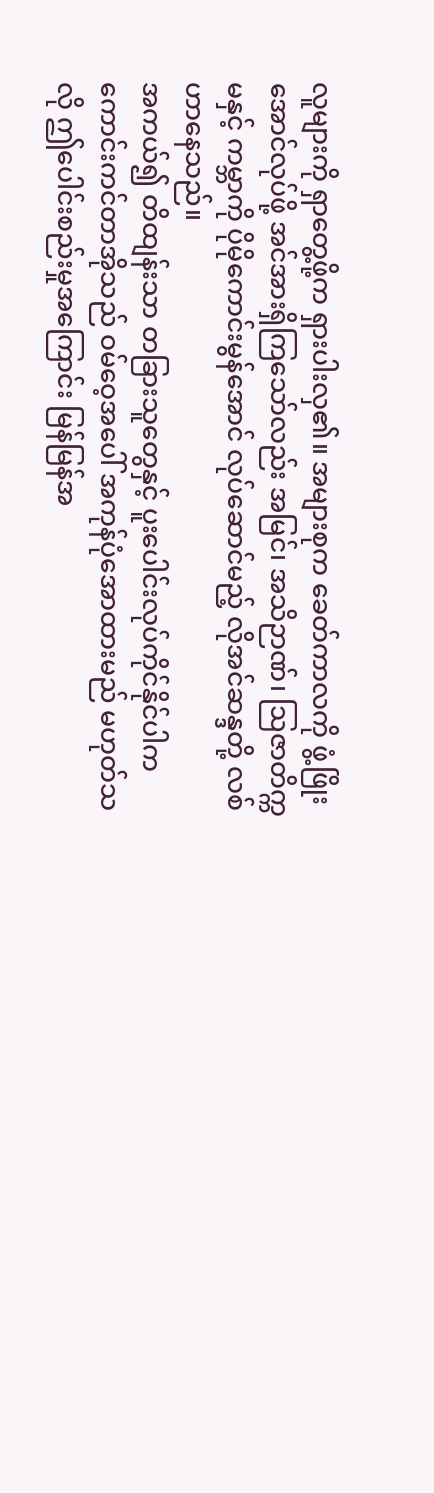လူများကို ရှာတွေ့ဖို့က ရှားပါးလှ၏။ အများစုက ခေတ်ကာလကို ဖွံ့ဖြိုးအောင်လုပ်ဖို့ အင်အားရှိကြသော်လည်း အမြင်၊ အသိဉာဏ်၊ ဩဇာတိက္ကမနှင့် ကမ္ဘာကို ပိုမိုကောင်းမွန်အောင် လုပ်ဆောင်မည့် လိုအင်ဆန္ဒတို့ လစ်ဟာနေသည်။
အကယ်၍ တိထျန်းသာ တခြားသူတွေနှင့် ပူးပေါင်းလုပ်ကိုင်နိုင်ပါက ကောင်းကင်တာအိုသည် ဝမ်ဝေ့အပေါ် အကုန်ပုံအောထားမည် မဟုတ်သလို ဤပေါင်းစည်းမှုအကြောင်း မြန်မြန်အ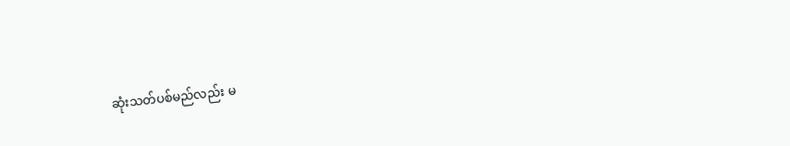ဆုံးသတ်ပစ်မည်လည်း မ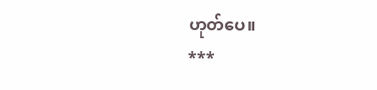ဟုတ်ပေ။
***